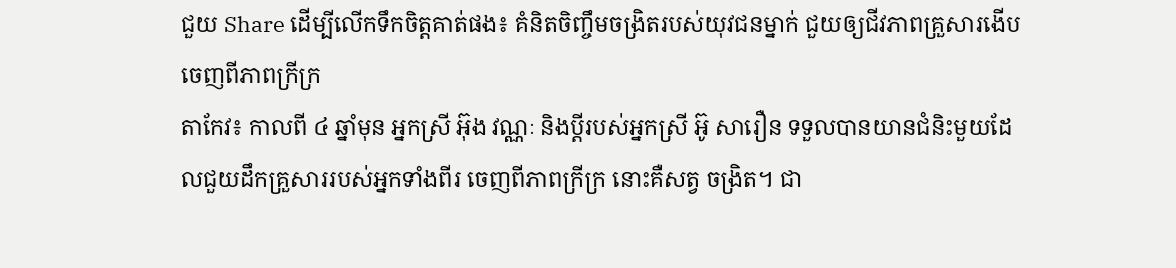ជួយ Share ដើម្បីលើកទឹកចិត្តគាត់ផង៖ គំនិតចិញ្ចឹមចង្រិតរបស់យុវជនម្នាក់ ជួយឲ្យជីវភាពគ្រួសារងើបចេញពីភាពក្រីក្រ
តាកែវ៖ កាលពី ៤ ឆ្នាំមុន អ្នកស្រី អ៊ុង វណ្ណៈ និងប្តីរបស់អ្នកស្រី អ៊ូ សារឿន ទទួលបានយានជំនិះមួយដែលជួយដឹកគ្រួសាររបស់អ្នកទាំងពីរ ចេញពីភាពក្រីក្រ នោះគឺសត្វ ចង្រិត។ ជា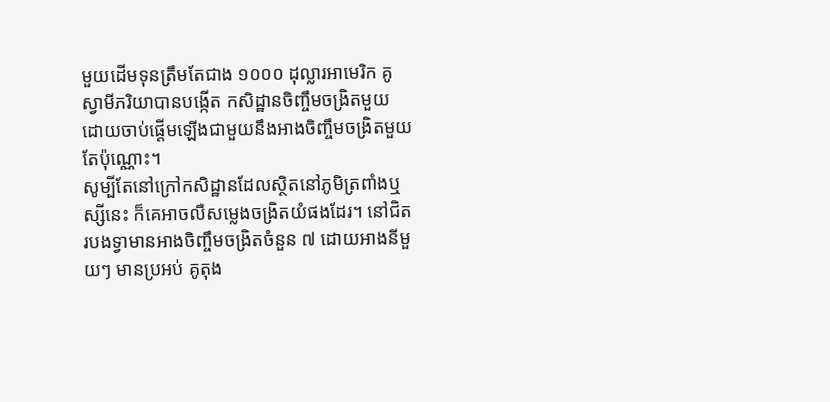មួយដើមទុនត្រឹមតែជាង ១០០០ ដុល្លារអាមេរិក គូស្វាមីភរិយាបានបង្កើត កសិដ្ឋានចិញ្ចឹមចង្រិតមួយ ដោយចាប់ផ្តើមឡើងជាមួយនឹងអាងចិញ្ចឹមចង្រិតមួយតែប៉ុណ្ណោះ។
សូម្បីតែនៅក្រៅកសិដ្ឋានដែលស្ថិតនៅភូមិត្រពាំងឬស្សីនេះ ក៏គេអាចលឺសម្លេងចង្រិតយំផងដែរ។ នៅជិតរបងទ្វាមានអាងចិញ្ចឹមចង្រិតចំនួន ៧ ដោយអាងនីមួយៗ មានប្រអប់ គូតុង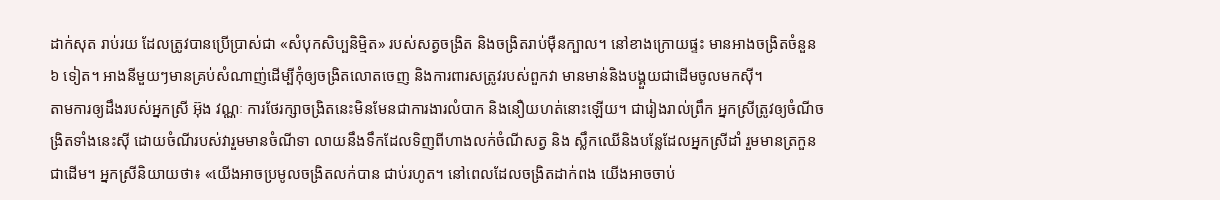ដាក់សុត រាប់រយ ដែលត្រូវបានប្រើប្រាស់ជា «សំបុកសិប្បនិម្មិត» របស់សត្វចង្រិត និងចង្រិតរាប់ម៉ឺនក្បាល។ នៅខាងក្រោយផ្ទះ មានអាងចង្រិតចំនួន ៦ ទៀត។ អាងនីមួយៗមានគ្រប់សំណាញ់ដើម្បីកុំឲ្យចង្រិតលោតចេញ និងការពារសត្រូវរបស់ពួកវា មានមាន់និងបង្គួយជាដើមចូលមកស៊ី។
តាមការឲ្យដឹងរបស់អ្នកស្រី អ៊ុង វណ្ណៈ ការថែរក្សាចង្រិតនេះមិនមែនជាការងារលំបាក និងនឿយហត់នោះឡើយ។ ជារៀងរាល់ព្រឹក អ្នកស្រីត្រូវឲ្យចំណីចង្រិតទាំងនេះស៊ី ដោយចំណីរបស់វារួមមានចំណីទា លាយនឹងទឹកដែលទិញពីហាងលក់ចំណីសត្វ និង ស្លឹកឈើនិងបន្លែដែលអ្នកស្រីដាំ រួមមានត្រកួនជាដើម។ អ្នកស្រីនិយាយថា៖ «យើងអាចប្រមូលចង្រិតលក់បាន ជាប់រហូត។ នៅពេលដែលចង្រិតដាក់ពង យើងអាចចាប់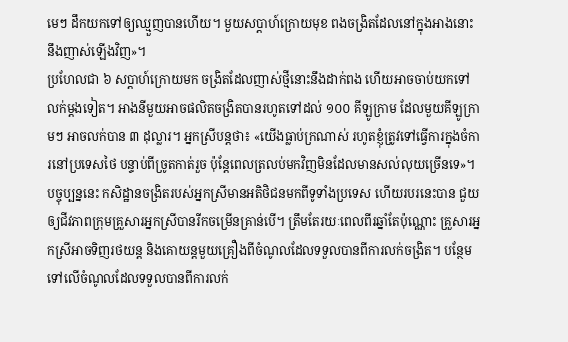មេៗ ដឹកយកទៅឲ្យឈ្មួញបានហើយ។ មួយសប្តាហ៍ក្រោយមុខ ពងចង្រិតដែលនៅក្នុងអាងនោះនឹងញាស់ឡើងវិញ»។
ប្រហែលជា ៦ សប្តាហ៍ក្រោយមក ចង្រិតដែលញាស់ថ្មីនោះនឹងដាក់ពង ហើយអាចចាប់យកទៅលក់ម្តងទៀត។ អាងនីមួយអាចផលិតចង្រិតបានរហូតទៅដល់ ១០០ គីឡូក្រាម ដែលមួយគីឡូក្រាមៗ អាចលក់បាន ៣ ដុល្លារ។ អ្នកស្រីបន្តថា៖ «យើងធ្លាប់ក្រណាស់ រហូតខ្ញុំត្រូវទៅធ្វើការក្នុងចំការនៅប្រទេសថៃ បន្ទាប់ពីច្រូតកាត់រួច ប៉ុន្តែពេលត្រលប់មកវិញមិនដែលមានសល់លុយច្រើនទេ»។
បច្ចុប្បន្ននេះ កសិដ្ឋានចង្រិតរបស់អ្នកស្រីមានអតិថិជនមកពីទូទាំងប្រទេស ហើយរបរនេះបាន ជួយឲ្យជីវភាពក្រុមគ្រួសារអ្នកស្រីបានរីកចម្រើនគ្រាន់បើ។ ត្រឹមតែរយៈពេលពីរឆ្នាំតែប៉ុណ្ណោះ គ្រួសារអ្នកស្រីអាចទិញរថយន្ត និងគោយន្តមួយគ្រឿងពីចំណូលដែលទទួលបានពីការលក់ចង្រិត។ បន្ថែមទៅលើចំណូលដែលទទួលបានពីការលក់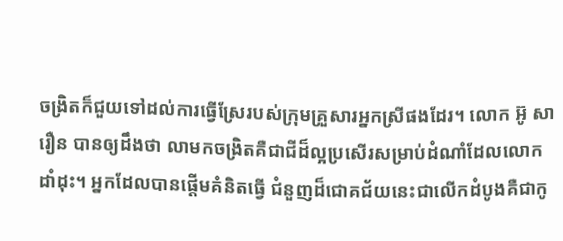ចង្រិតក៏ជួយទៅដល់ការធ្វើស្រែរបស់ក្រុមគ្រួសារអ្នកស្រីផងដែរ។ លោក អ៊ូ សារឿន បានឲ្យដឹងថា លាមកចង្រិតគឺជាជីដ៏ល្អប្រសើរសម្រាប់ដំណាំដែលលោកដាំដុះ។ អ្នកដែលបានផ្តើមគំនិតធ្វើ ជំនួញដ៏ជោគជ័យនេះជាលើកដំបូងគឺជាកូ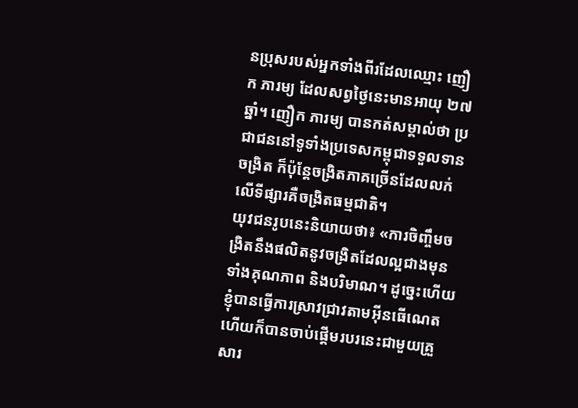នប្រុសរបស់អ្នកទាំងពីរដែលឈ្មោះ ញឿក ភារម្យ ដែលសព្វថ្ងៃនេះមានអាយុ ២៧ ឆ្នាំ។ ញឿក ភារម្យ បានកត់សម្គាល់ថា ប្រជាជននៅទូទាំងប្រទេសកម្ពុជាទទួលទានចង្រិត ក៏ប៉ុន្តែចង្រិតភាគច្រើនដែលលក់លើទីផ្សារគឺចង្រិតធម្មជាតិ។
យុវជនរូបនេះនិយាយថា៖ «ការចិញ្ចឹមចង្រិតនឹងផលិតនូវចង្រិតដែលល្អជាងមុនទាំងគុណភាព និងបរិមាណ។ ដូច្នេះហើយខ្ញុំបានធ្វើការស្រាវជ្រាវតាមអ៊ីនធើណេត ហើយក៏បានចាប់ផ្តើមរបរនេះជាមួយគ្រួសារ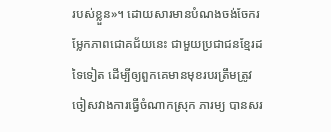របស់ខ្លួន»។ ដោយសារមានបំណងចង់ចែករម្លែកភាពជោគជ័យនេះ ជាមួយប្រជាជនខ្មែរដទៃទៀត ដើម្បីឲ្យពួកគេមានមុខរបរត្រឹមត្រូវ ចៀសវាងការធ្វើចំណាកស្រុក ភារម្យ បានសរ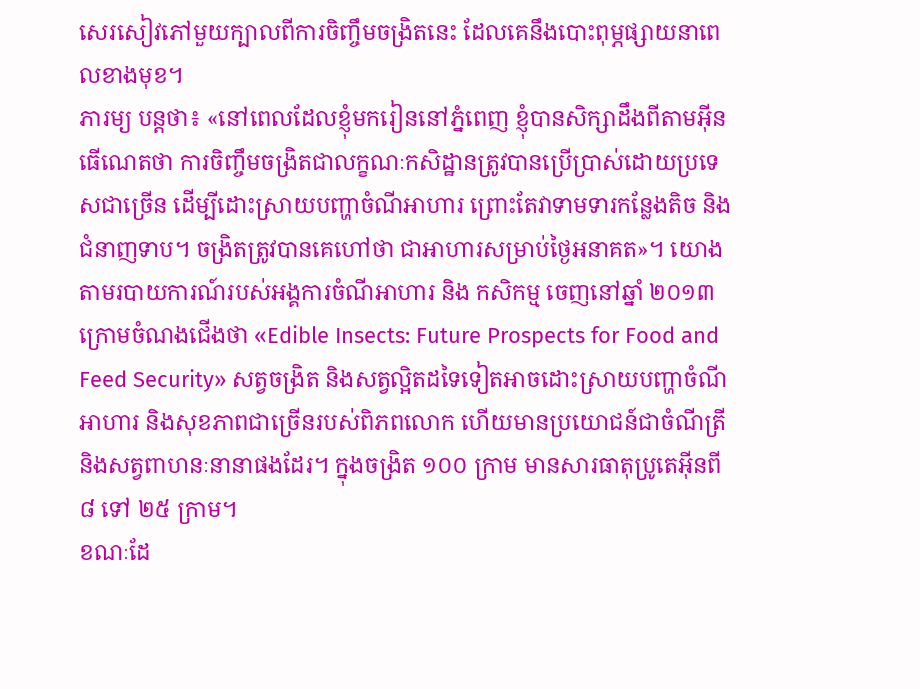សេរសៀវភៅមួយក្បាលពីការចិញ្ចឹមចង្រិតនេះ ដែលគេនឹងបោះពុម្ភផ្សាយនាពេលខាងមុខ។
ភារម្យ បន្តថា៖ «នៅពេលដែលខ្ញុំមករៀននៅភ្នំពេញ ខ្ញុំបានសិក្សាដឹងពីតាមអ៊ីនធើណេតថា ការចិញ្ចឹមចង្រិតជាលក្ខណៈកសិដ្ឋានត្រូវបានប្រើប្រាស់ដោយប្រទេសជាច្រើន ដើម្បីដោះស្រាយបញ្ហាចំណីអាហារ ព្រោះតែវាទាមទារកន្លែងតិច និងជំនាញទាប។ ចង្រិតត្រូវបានគេហៅថា ជាអាហារសម្រាប់ថ្ងៃអនាគត»។ យោងតាមរបាយការណ៍របស់អង្គការចំណីអាហារ និង កសិកម្ម ចេញនៅឆ្នាំ ២០១៣ ក្រោមចំណងជើងថា «Edible Insects: Future Prospects for Food and Feed Security» សត្វចង្រិត និងសត្វល្អិតដទៃទៀតអាចដោះស្រាយបញ្ហាចំណីអាហារ និងសុខភាពជាច្រើនរបស់ពិភពលោក ហើយមានប្រយោជន៍ជាចំណីត្រី និងសត្វពាហនៈនានាផងដែរ។ ក្នុងចង្រិត ១០០ ក្រាម មានសារធាតុប្រូតេអ៊ីនពី ៨ ទៅ ២៥ ក្រាម។
ខណៈដែ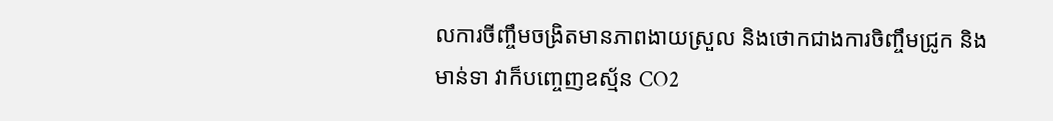លការចីញ្ចឹមចង្រិតមានភាពងាយស្រួល និងថោកជាងការចិញ្ចឹមជ្រូក និងមាន់ទា វាក៏បញ្ចេញឧស្ម័ន CO2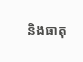និងធាតុ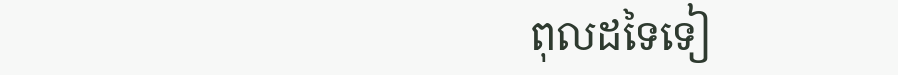ពុលដទៃទៀ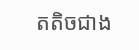តតិចជាង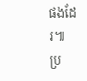ផងដែរ៕
ប្រ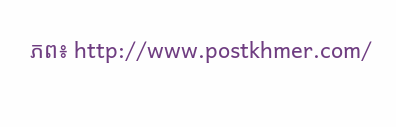ភព៖ http://www.postkhmer.com/